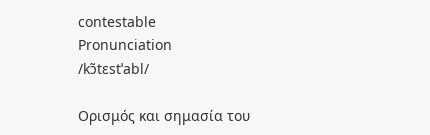contestable
Pronunciation
/kɔ̃tɛstˈabl/

Ορισμός και σημασία του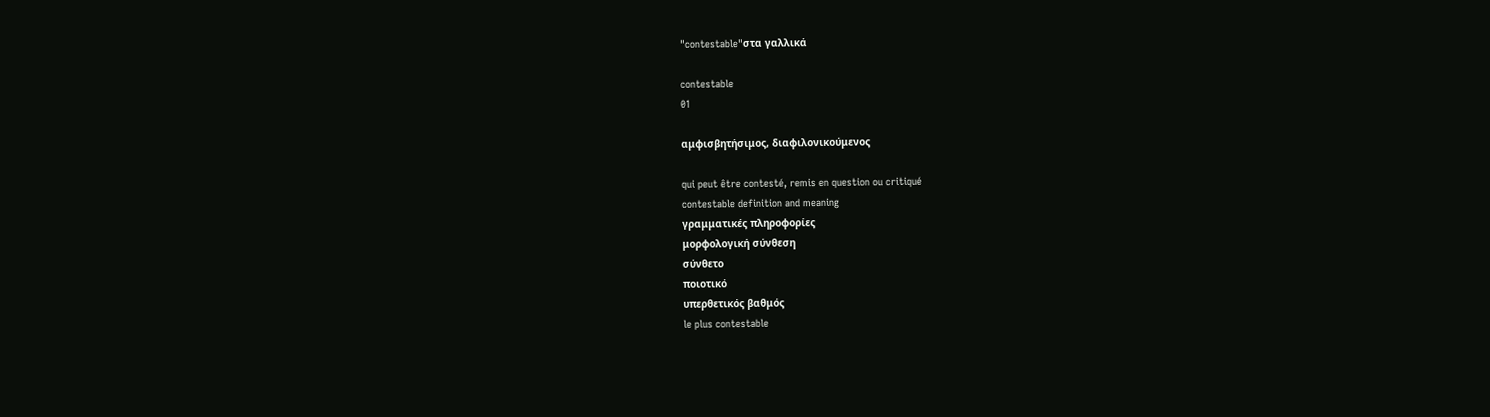"contestable"στα γαλλικά

contestable
01

αμφισβητήσιμος, διαφιλονικούμενος

qui peut être contesté, remis en question ou critiqué
contestable definition and meaning
γραμματικές πληροφορίες
μορφολογική σύνθεση
σύνθετο
ποιοτικό
υπερθετικός βαθμός
le plus contestable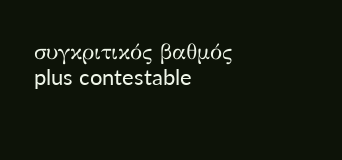συγκριτικός βαθμός
plus contestable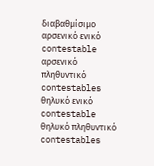διαβαθμίσιμο
αρσενικό ενικό
contestable
αρσενικό πληθυντικό
contestables
θηλυκό ενικό
contestable
θηλυκό πληθυντικό
contestables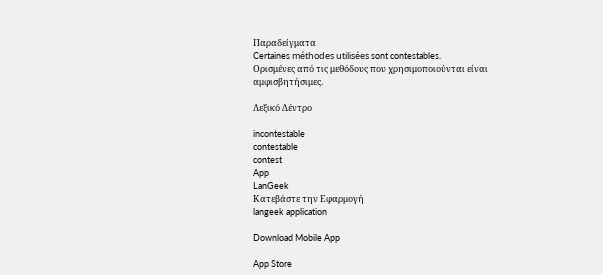Παραδείγματα
Certaines méthodes utilisées sont contestables.
Ορισμένες από τις μεθόδους που χρησιμοποιούνται είναι αμφισβητήσιμες.

Λεξικό Δέντρο

incontestable
contestable
contest
App
LanGeek
Κατεβάστε την Εφαρμογή
langeek application

Download Mobile App

App Store